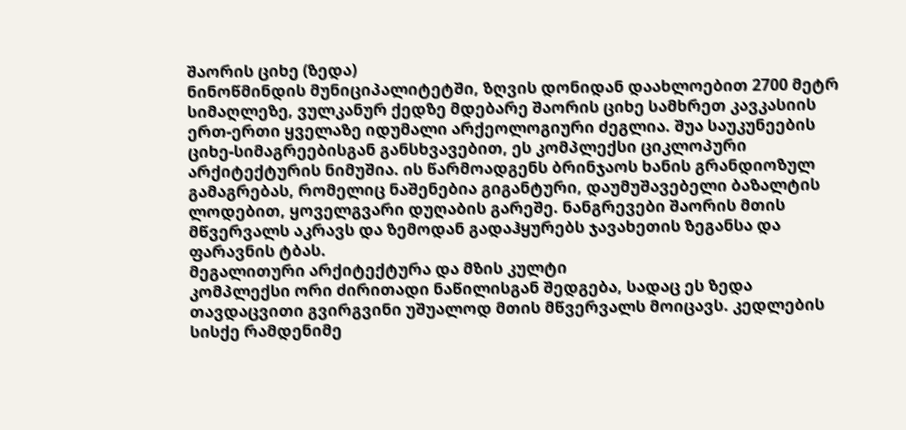შაორის ციხე (ზედა)
ნინოწმინდის მუნიციპალიტეტში, ზღვის დონიდან დაახლოებით 2700 მეტრ სიმაღლეზე, ვულკანურ ქედზე მდებარე შაორის ციხე სამხრეთ კავკასიის ერთ-ერთი ყველაზე იდუმალი არქეოლოგიური ძეგლია. შუა საუკუნეების ციხე-სიმაგრეებისგან განსხვავებით, ეს კომპლექსი ციკლოპური არქიტექტურის ნიმუშია. ის წარმოადგენს ბრინჯაოს ხანის გრანდიოზულ გამაგრებას, რომელიც ნაშენებია გიგანტური, დაუმუშავებელი ბაზალტის ლოდებით, ყოველგვარი დუღაბის გარეშე. ნანგრევები შაორის მთის მწვერვალს აკრავს და ზემოდან გადაჰყურებს ჯავახეთის ზეგანსა და ფარავნის ტბას.
მეგალითური არქიტექტურა და მზის კულტი
კომპლექსი ორი ძირითადი ნაწილისგან შედგება, სადაც ეს ზედა თავდაცვითი გვირგვინი უშუალოდ მთის მწვერვალს მოიცავს. კედლების სისქე რამდენიმე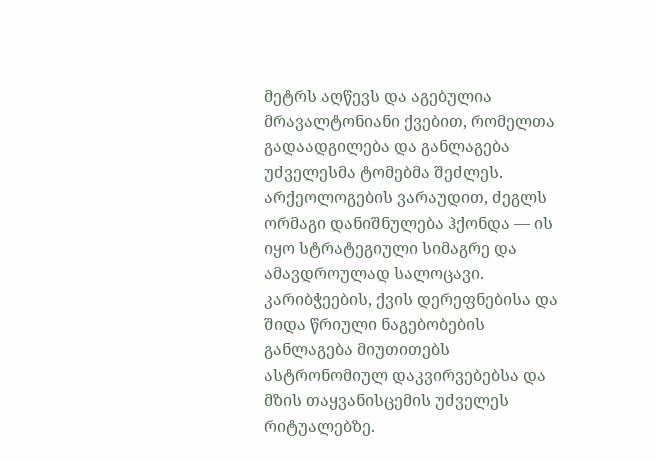მეტრს აღწევს და აგებულია მრავალტონიანი ქვებით, რომელთა გადაადგილება და განლაგება უძველესმა ტომებმა შეძლეს. არქეოლოგების ვარაუდით, ძეგლს ორმაგი დანიშნულება ჰქონდა — ის იყო სტრატეგიული სიმაგრე და ამავდროულად სალოცავი. კარიბჭეების, ქვის დერეფნებისა და შიდა წრიული ნაგებობების განლაგება მიუთითებს ასტრონომიულ დაკვირვებებსა და მზის თაყვანისცემის უძველეს რიტუალებზე.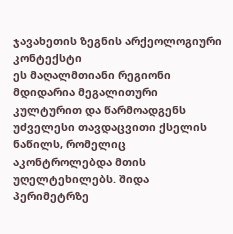ჯავახეთის ზეგნის არქეოლოგიური კონტექსტი
ეს მაღალმთიანი რეგიონი მდიდარია მეგალითური კულტურით და წარმოადგენს უძველესი თავდაცვითი ქსელის ნაწილს, რომელიც აკონტროლებდა მთის უღელტეხილებს. შიდა პერიმეტრზე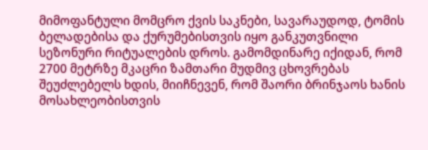მიმოფანტული მომცრო ქვის საკნები, სავარაუდოდ, ტომის ბელადებისა და ქურუმებისთვის იყო განკუთვნილი სეზონური რიტუალების დროს. გამომდინარე იქიდან, რომ 2700 მეტრზე მკაცრი ზამთარი მუდმივ ცხოვრებას შეუძლებელს ხდის, მიიჩნევენ, რომ შაორი ბრინჯაოს ხანის მოსახლეობისთვის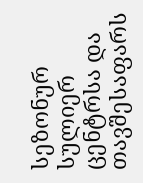სეზონურ სულიერ ცენტრსა და თავშესაფარს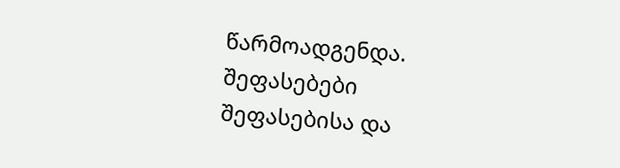წარმოადგენდა.
შეფასებები
შეფასებისა და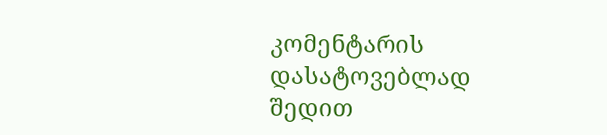კომენტარის დასატოვებლად შედით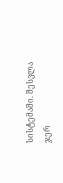სისტემაში. შესვლა
ჯერ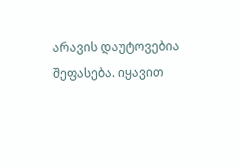არავის დაუტოვებია შეფასება. იყავით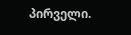პირველი.